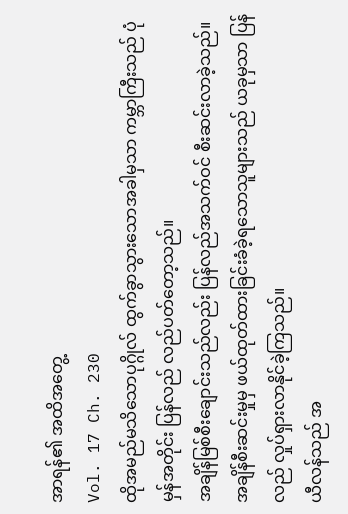အာရန်၏ အထိအတွေ့
Vol. 17 Ch. 230
ထိုအမည်မသိသောပုဂ္ဂိုလ် ထွက်ခွာသွားသောအခါမှသာ ကမ္ဘာကြီးသည် ပုံမှန်အတိုင်း ပြန်လည် လည်ပတ်တော့သည်။
အချိန်မြစ်စီးချောင်းသည်လည်း ပြန်လည်အသက်ဝင် စီးဆင်းလာခဲ့သည်။
အချိန်စီးဆင်းမှုမှ ဖယ်ထုတ်ထားခြင်းခံခဲ့ရသောသူများသည် ယခုမှသာ ပြန်လည် လှုပ်ရှားလာနိုင်ခဲ့ကြသည်။
ယီလန်သည် အ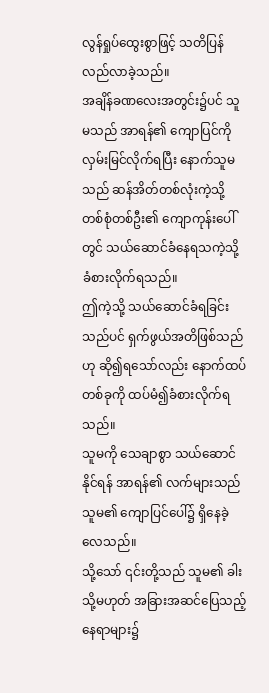လွန်ရှုပ်ထွေးစွာဖြင့် သတိပြန်လည်လာခဲ့သည်။
အချိန်ခဏလေးအတွင်း၌ပင် သူမသည် အာရန်၏ ကျောပြင်ကို လှမ်းမြင်လိုက်ရပြီး နောက်သူမသည် ဆန်အိတ်တစ်လုံးကဲ့သို့ တစ်စုံတစ်ဦး၏ ကျောကုန်းပေါ်တွင် သယ်ဆောင်ခံနေရသကဲ့သို့ ခံစားလိုက်ရသည်။
ဤကဲ့သို့ သယ်ဆောင်ခံရခြင်းသည်ပင် ရှက်ဖွယ်အတိဖြစ်သည်ဟု ဆို၍ရသော်လည်း နောက်ထပ်တစ်ခုကို ထပ်မံ၍ခံစားလိုက်ရသည်။
သူမကို သေချာစွာ သယ်ဆောင်နိုင်ရန် အာရန်၏ လက်များသည် သူမ၏ ကျောပြင်ပေါ်၌ ရှိနေခဲ့လေသည်။
သို့သော် ၎င်းတို့သည် သူမ၏ ခါး သို့မဟုတ် အခြားအဆင်ပြေသည့် နေရာများ၌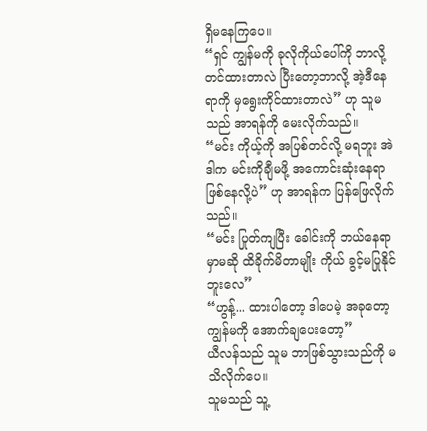ရှိမနေကြပေ။
“ရှင် ကျွန်မကို ခုလိုကိုယ်ပေါ်ကို ဘာလို့တင်ထားတာလဲ ပြီးတော့ဘာလို့ အဲ့ဒီနေရာကို မှရွေးကိုင်ထားတာလဲ” ဟု သူမသည် အာရန်ကို မေးလိုက်သည်။
“မင်း ကိုယ့်ကို အပြစ်တင်လို့ မရဘူး အဲဒါက မင်းကိုချီမဖို့ အကောင်းဆုံးနေရာဖြစ်နေလို့ပဲ” ဟု အာရန်က ပြန်ဖြေလိုက်သည်။
“မင်း ပြုတ်ကျပြီး ခေါင်းကို ဘယ်နေရာမှာမဆို ထိခိုက်မိတာမျိုး ကိုယ် ခွင့်မပြုနိုင်ဘူးလေ”
“ဟွန့်... ထားပါတော့ ဒါပေမဲ့ အခုတော့ ကျွန်မကို အောက်ချပေးတော့”
ယီလန်သည် သူမ ဘာဖြစ်သွားသည်ကို မသိလိုက်ပေ။
သူမသည် သူ့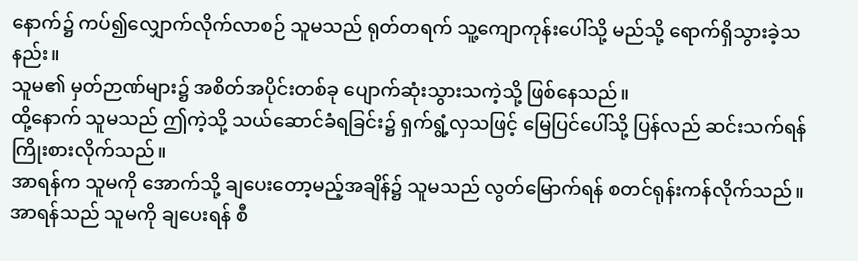နောက်၌ ကပ်၍လျှောက်လိုက်လာစဉ် သူမသည် ရုတ်တရက် သူ့ကျောကုန်းပေါ်သို့ မည်သို့ ရောက်ရှိသွားခဲ့သနည်း။
သူမ၏ မှတ်ဉာဏ်များ၌ အစိတ်အပိုင်းတစ်ခု ပျောက်ဆုံးသွားသကဲ့သို့ ဖြစ်နေသည်။
ထို့နောက် သူမသည် ဤကဲ့သို့ သယ်ဆောင်ခံရခြင်း၌ ရှက်ရွံ့လှသဖြင့် မြေပြင်ပေါ်သို့ ပြန်လည် ဆင်းသက်ရန်ကြိုးစားလိုက်သည်။
အာရန်က သူမကို အောက်သို့ ချပေးတော့မည့်အချိန်၌ သူမသည် လွတ်မြောက်ရန် စတင်ရုန်းကန်လိုက်သည်။
အာရန်သည် သူမကို ချပေးရန် စီ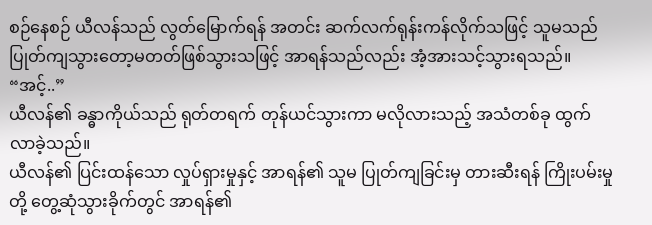စဉ်နေစဉ် ယီလန်သည် လွတ်မြောက်ရန် အတင်း ဆက်လက်ရုန်းကန်လိုက်သဖြင့် သူမသည် ပြုတ်ကျသွားတော့မတတ်ဖြစ်သွားသဖြင့် အာရန်သည်လည်း အံ့အားသင့်သွားရသည်။
“အင့်..”
ယီလန်၏ ခန္ဓာကိုယ်သည် ရုတ်တရက် တုန်ယင်သွားကာ မလိုလားသည့် အသံတစ်ခု ထွက်လာခဲ့သည်။
ယီလန်၏ ပြင်းထန်သော လှုပ်ရှားမှုနှင့် အာရန်၏ သူမ ပြုတ်ကျခြင်းမှ တားဆီးရန် ကြိုးပမ်းမှုတို့ တွေ့ဆုံသွားခိုက်တွင် အာရန်၏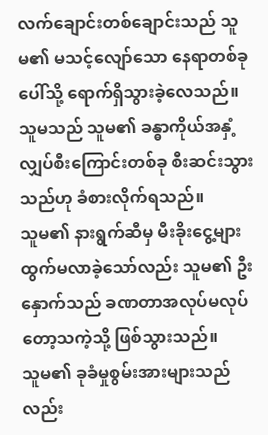လက်ချောင်းတစ်ချောင်းသည် သူမ၏ မသင့်လျော်သော နေရာတစ်ခုပေါ်သို့ ရောက်ရှိသွားခဲ့လေသည်။
သူမသည် သူမ၏ ခန္ဓာကိုယ်အနှံ့ လျှပ်စီးကြောင်းတစ်ခု စီးဆင်းသွားသည်ဟု ခံစားလိုက်ရသည်။
သူမ၏ နားရွက်ဆီမှ မီးခိုးငွေ့များ ထွက်မလာခဲ့သော်လည်း သူမ၏ ဦးနှောက်သည် ခဏတာအလုပ်မလုပ်တော့သကဲ့သို့ ဖြစ်သွားသည်။
သူမ၏ ခုခံမှုစွမ်းအားများသည်လည်း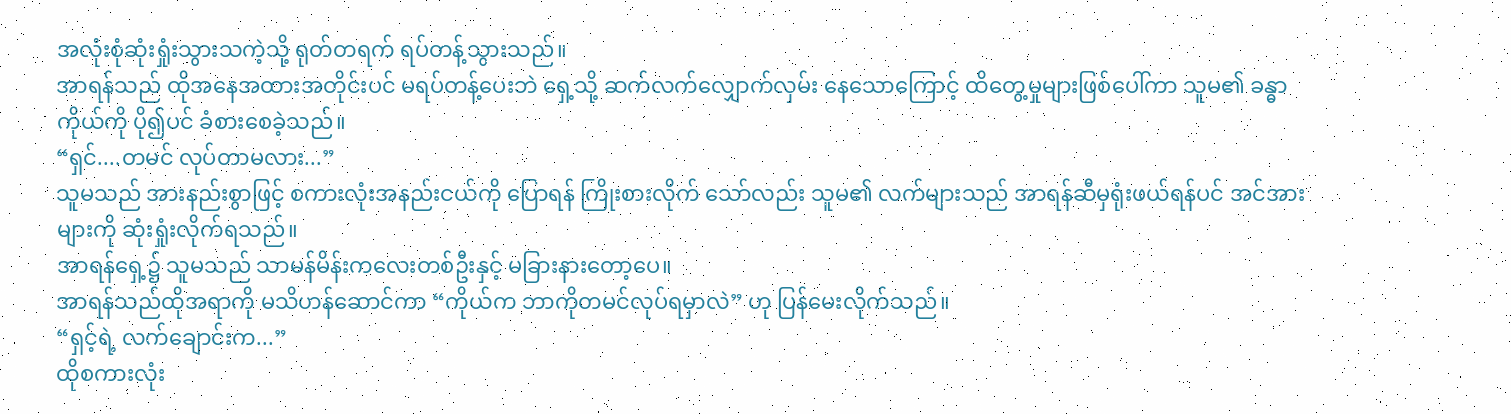အလုံးစုံဆုံးရှုံးသွားသကဲ့သို့ ရုတ်တရက် ရပ်တန့်သွားသည်။
အာရန်သည် ထိုအနေအထားအတိုင်းပင် မရပ်တန့်ပေးဘဲ ရှေ့သို့ ဆက်လက်လျှောက်လှမ်း နေသောကြောင့် ထိတွေ့မှုများဖြစ်ပေါ်ကာ သူမ၏ ခန္ဓာကိုယ်ကို ပို၍ပင် ခံစားစေခဲ့သည်။
“ရှင်....တမင် လုပ်တာမလား...”
သူမသည် အားနည်းစွာဖြင့် စကားလုံးအနည်းငယ်ကို ပြောရန် ကြိုးစားလိုက် သော်လည်း သူမ၏ လက်များသည် အာရန်ဆီမှရုံးဖယ်ရန်ပင် အင်အားများကို ဆုံးရှုံးလိုက်ရသည်။
အာရန်ရှေ့၌ သူမသည် သာမန်မိန်းကလေးတစ်ဦးနှင့် မခြားနားတော့ပေ။
အာရန်သည်ထိုအရာကို မသိဟန်ဆောင်ကာ “ကိုယ်က ဘာကိုတမင်လုပ်ရမှာလဲ” ဟု ပြန်မေးလိုက်သည်။
“ရှင့်ရဲ့ လက်ချောင်းက...”
ထိုစကားလုံး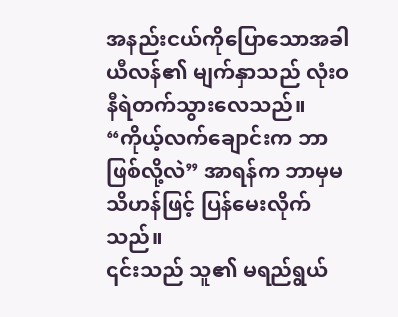အနည်းငယ်ကိုပြောသောအခါ ယီလန်၏ မျက်နှာသည် လုံးဝ နီရဲတက်သွားလေသည်။
“ကိုယ့်လက်ချောင်းက ဘာဖြစ်လို့လဲ” အာရန်က ဘာမှမသိဟန်ဖြင့် ပြန်မေးလိုက်သည်။
၎င်းသည် သူ၏ မရည်ရွယ်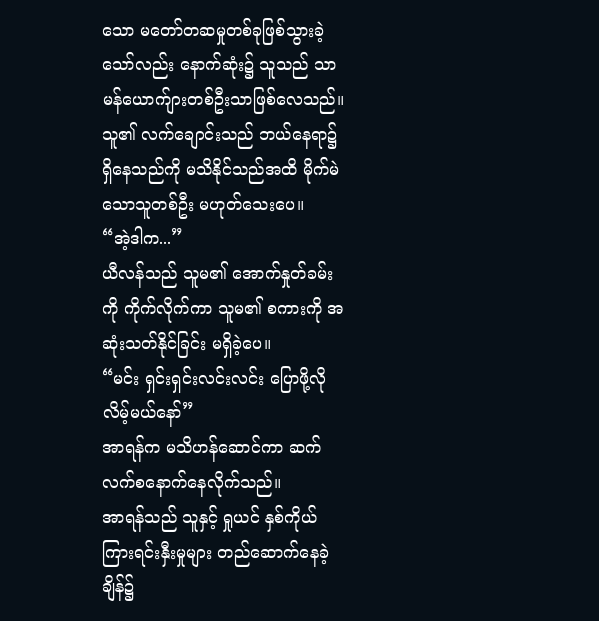သော မတော်တဆမှုတစ်ခုဖြစ်သွားခဲ့သော်လည်း နောက်ဆုံး၌ သူသည် သာမန်ယောက်ျားတစ်ဦးသာဖြစ်လေသည်။
သူ၏ လက်ချောင်းသည် ဘယ်နေရာ၌ ရှိနေသည်ကို မသိနိုင်သည်အထိ မိုက်မဲသောသူတစ်ဦး မဟုတ်သေးပေ။
“အဲ့ဒါက...”
ယီလန်သည် သူမ၏ အောက်နှုတ်ခမ်းကို ကိုက်လိုက်ကာ သူမ၏ စကားကို အဆုံးသတ်နိုင်ခြင်း မရှိခဲ့ပေ။
“မင်း ရှင်းရှင်းလင်းလင်း ပြောဖို့လိုလိမ့်မယ်နော်”
အာရန်က မသိဟန်ဆောင်ကာ ဆက်လက်စနောက်နေလိုက်သည်။
အာရန်သည် သူနှင့် ရှုယင် နှစ်ကိုယ်ကြားရင်းနှီးမှုများ တည်ဆောက်နေခဲ့ချိန်၌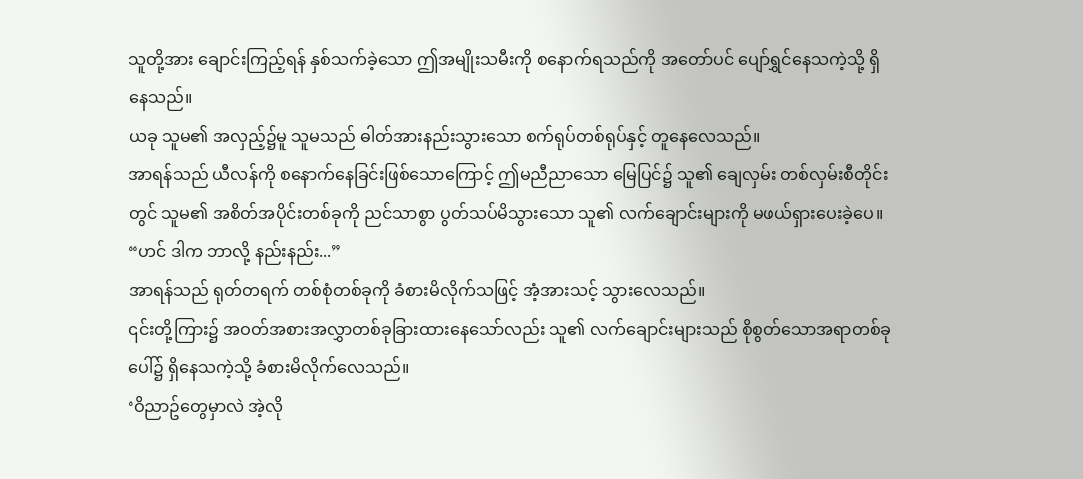သူတို့အား ချောင်းကြည့်ရန် နှစ်သက်ခဲ့သော ဤအမျိုးသမီးကို စနောက်ရသည်ကို အတော်ပင် ပျော်ရွှင်နေသကဲ့သို့ ရှိနေသည်။
ယခု သူမ၏ အလှည့်၌မူ သူမသည် ဓါတ်အားနည်းသွားသော စက်ရုပ်တစ်ရုပ်နှင့် တူနေလေသည်။
အာရန်သည် ယီလန်ကို စနောက်နေခြင်းဖြစ်သောကြောင့် ဤမညီညာသော မြေပြင်၌ သူ၏ ချေလှမ်း တစ်လှမ်းစီတိုင်းတွင် သူမ၏ အစိတ်အပိုင်းတစ်ခုကို ညင်သာစွာ ပွတ်သပ်မိသွားသော သူ၏ လက်ချောင်းများကို မဖယ်ရှားပေးခဲ့ပေ။
“ဟင် ဒါက ဘာလို့ နည်းနည်း...”
အာရန်သည် ရုတ်တရက် တစ်စုံတစ်ခုကို ခံစားမိလိုက်သဖြင့် အံ့အားသင့် သွားလေသည်။
၎င်းတို့ကြား၌ အဝတ်အစားအလွှာတစ်ခုခြားထားနေသော်လည်း သူ၏ လက်ချောင်းများသည် စိုစွတ်သောအရာတစ်ခုပေါ်၌ ရှိနေသကဲ့သို့ ခံစားမိလိုက်လေသည်။
‘ဝိညာဥ်တွေမှာလဲ အဲ့လို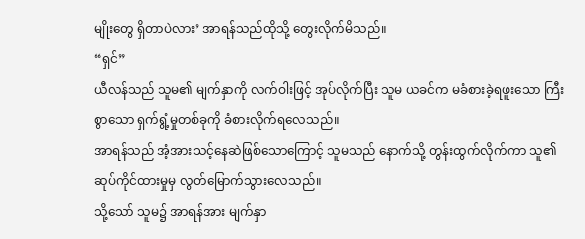မျိုးတွေ ရှိတာပဲလား’ အာရန်သည်ထိုသို့ တွေးလိုက်မိသည်။
“ရှင်”
ယီလန်သည် သူမ၏ မျက်နှာကို လက်ဝါးဖြင့် အုပ်လိုက်ပြီး သူမ ယခင်က မခံစားခဲ့ရဖူးသော ကြီးစွာသော ရှက်ရွံ့မှုတစ်ခုကို ခံစားလိုက်ရလေသည်။
အာရန်သည် အံ့အားသင့်နေဆဲဖြစ်သောကြောင့် သူမသည် နောက်သို့ တွန်းထွက်လိုက်ကာ သူ၏ ဆုပ်ကိုင်ထားမှုမှ လွတ်မြောက်သွားလေသည်။
သို့သော် သူမ၌ အာရန်အား မျက်နှာ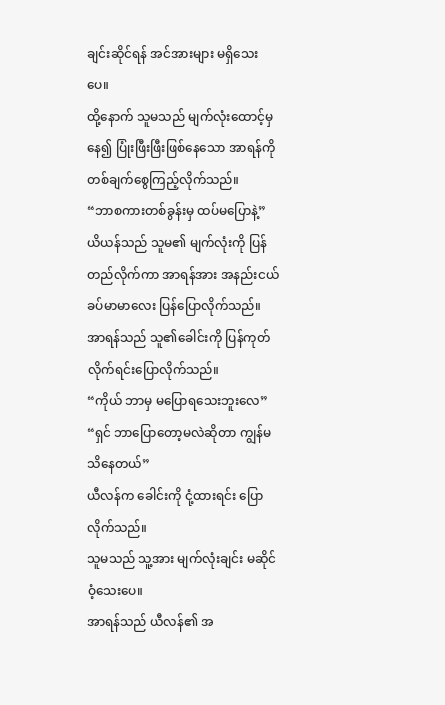ချင်းဆိုင်ရန် အင်အားများ မရှိသေးပေ။
ထို့နောက် သူမသည် မျက်လုံးထောင့်မှနေ၍ ပြုံးဖြီးဖြီးဖြစ်နေသော အာရန်ကို တစ်ချက်စွေကြည့်လိုက်သည်။
“ဘာစကားတစ်ခွန်းမှ ထပ်မပြောနဲ့”
ယိယန်သည် သူမ၏ မျက်လုံးကို ပြန်တည်လိုက်ကာ အာရန်အား အနည်းငယ်ခပ်မာမာလေး ပြန်ပြောလိုက်သည်။
အာရန်သည် သူ၏ခေါင်းကို ပြန်ကုတ်လိုက်ရင်းပြောလိုက်သည်။
“ကိုယ် ဘာမှ မပြောရသေးဘူးလေ”
“ရှင် ဘာပြောတော့မလဲဆိုတာ ကျွန်မ သိနေတယ်”
ယီလန်က ခေါင်းကို ငုံ့ထားရင်း ပြောလိုက်သည်။
သူမသည် သူ့အား မျက်လုံးချင်း မဆိုင်ဝံ့သေးပေ။
အာရန်သည် ယီလန်၏ အ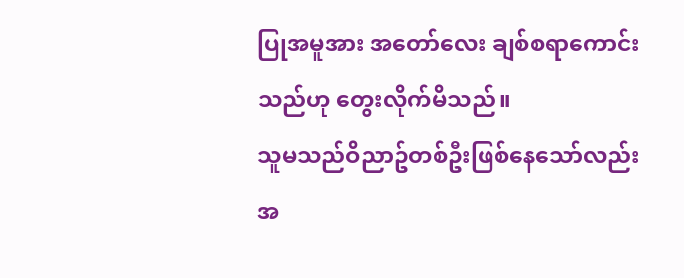ပြုအမူအား အတော်လေး ချစ်စရာကောင်းသည်ဟု တွေးလိုက်မိသည်။
သူမသည်ဝိညာဥ်တစ်ဦးဖြစ်နေသော်လည်း အ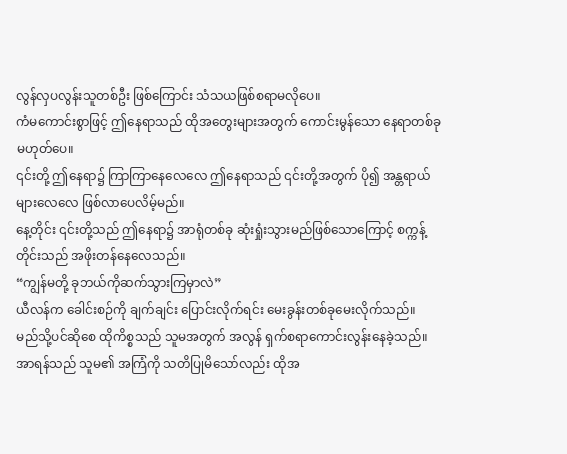လွန်လှပလွန်းသူတစ်ဦး ဖြစ်ကြောင်း သံသယဖြစ်စရာမလိုပေ။
ကံမကောင်းစွာဖြင့် ဤနေရာသည် ထိုအတွေးများအတွက် ကောင်းမွန်သော နေရာတစ်ခု မဟုတ်ပေ။
၎င်းတို့ ဤနေရာ၌ ကြာကြာနေလေလေ ဤနေရာသည် ၎င်းတို့အတွက် ပို၍ အန္တရာယ်များလေလေ ဖြစ်လာပေလိမ့်မည်။
နေ့တိုင်း ၎င်းတို့သည် ဤနေရာ၌ အာရုံတစ်ခု ဆုံးရှုံးသွားမည်ဖြစ်သောကြောင့် စက္ကန့်တိုင်းသည် အဖိုးတန်နေလေသည်။
“ကျွန်မတို့ ခုဘယ်ကိုဆက်သွားကြမှာလဲ”
ယီလန်က ခေါင်းစဉ်ကို ချက်ချင်း ပြောင်းလိုက်ရင်း မေးခွန်းတစ်ခုမေးလိုက်သည်။
မည်သို့ပင်ဆိုစေ ထိုကိစ္စသည် သူမအတွက် အလွန် ရှက်စရာကောင်းလွန်းနေခဲ့သည်။
အာရန်သည် သူမ၏ အကြံကို သတိပြုမိသော်လည်း ထိုအ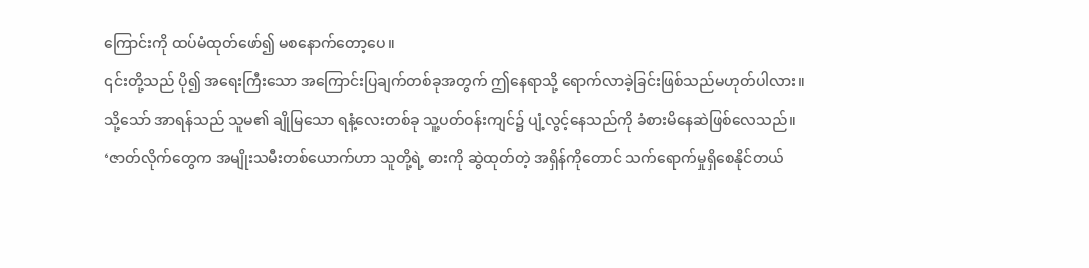ကြောင်းကို ထပ်မံထုတ်ဖော်၍ မစနောက်တော့ပေ။
၎င်းတို့သည် ပို၍ အရေးကြီးသော အကြောင်းပြချက်တစ်ခုအတွက် ဤနေရာသို့ ရောက်လာခဲ့ခြင်းဖြစ်သည်မဟုတ်ပါလား။
သို့သော် အာရန်သည် သူမ၏ ချိုမြသော ရနံ့လေးတစ်ခု သူ့ပတ်ဝန်းကျင်၌ ပျံ့လွင့်နေသည်ကို ခံစားမိနေဆဲဖြစ်လေသည်။
‘ဇာတ်လိုက်တွေက အမျိုးသမီးတစ်ယောက်ဟာ သူတို့ရဲ့ ဓားကို ဆွဲထုတ်တဲ့ အရှိန်ကိုတောင် သက်ရောက်မှုရှိစေနိုင်တယ်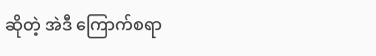ဆိုတဲ့ အဲဒီ ကြောက်စရာ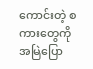ကောင်းတဲ့ စကားတွေကို အမြဲပြော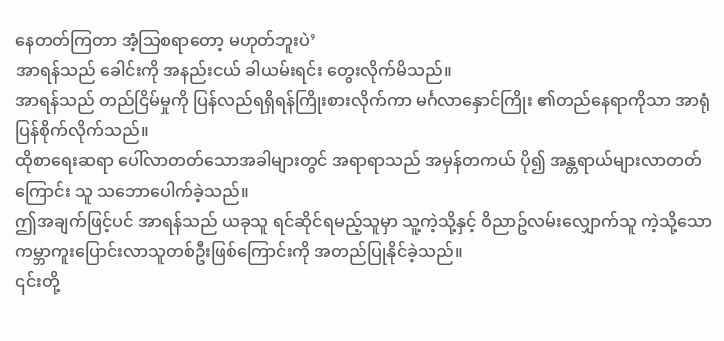နေတတ်ကြတာ အံ့သြစရာတော့ မဟုတ်ဘူးပဲ’
အာရန်သည် ခေါင်းကို အနည်းငယ် ခါယမ်းရင်း တွေးလိုက်မိသည်။
အာရန်သည် တည်ငြိမ်မှုကို ပြန်လည်ရရှိရန်ကြိုးစားလိုက်ကာ မင်္ဂလာနှောင်ကြိုး ၏တည်နေရာကိုသာ အာရုံပြန်စိုက်လိုက်သည်။
ထိုစာရေးဆရာ ပေါ်လာတတ်သောအခါများတွင် အရာရာသည် အမှန်တကယ် ပို၍ အန္တရာယ်များလာတတ်ကြောင်း သူ သဘောပေါက်ခဲ့သည်။
ဤအချက်ဖြင့်ပင် အာရန်သည် ယခုသူ ရင်ဆိုင်ရမည့်သူမှာ သူ့ကဲ့သို့နှင့် ဝိညာဥ်လမ်းလျှောက်သူ ကဲ့သို့သော ကမ္ဘာကူးပြောင်းလာသူတစ်ဦးဖြစ်ကြောင်းကို အတည်ပြုနိုင်ခဲ့သည်။
၎င်းတို့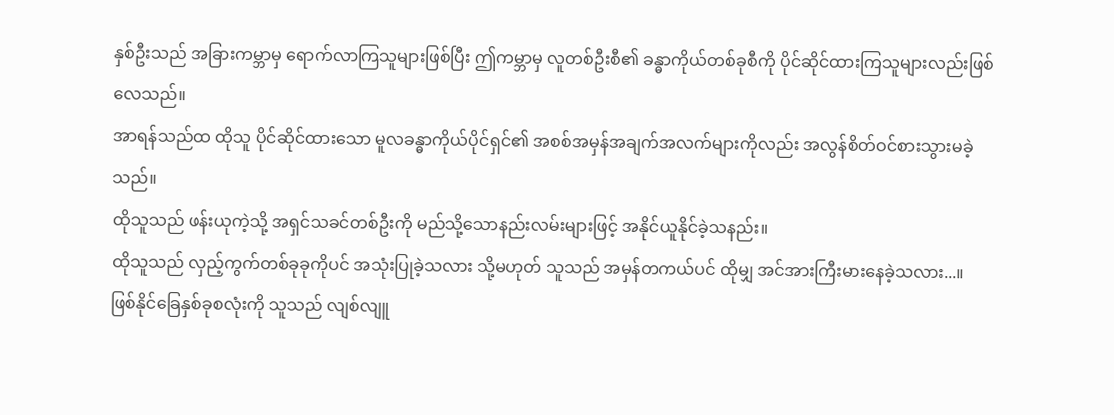နှစ်ဦးသည် အခြားကမ္ဘာမှ ရောက်လာကြသူများဖြစ်ပြီး ဤကမ္ဘာမှ လူတစ်ဦးစီ၏ ခန္ဓာကိုယ်တစ်ခုစီကို ပိုင်ဆိုင်ထားကြသူများလည်းဖြစ်လေသည်။
အာရန်သည်ထ ထိုသူ ပိုင်ဆိုင်ထားသော မူလခန္ဓာကိုယ်ပိုင်ရှင်၏ အစစ်အမှန်အချက်အလက်များကိုလည်း အလွန်စိတ်ဝင်စားသွားမခဲ့သည်။
ထိုသူသည် ဖန်းယုကဲ့သို့ အရှင်သခင်တစ်ဦးကို မည်သို့သောနည်းလမ်းများဖြင့် အနိုင်ယူနိုင်ခဲ့သနည်း။
ထိုသူသည် လှည့်ကွက်တစ်ခုခုကိုပင် အသုံးပြုခဲ့သလား သို့မဟုတ် သူသည် အမှန်တကယ်ပင် ထိုမျှ အင်အားကြီးမားနေခဲ့သလား...။
ဖြစ်နိုင်ခြေနှစ်ခုစလုံးကို သူသည် လျစ်လျူ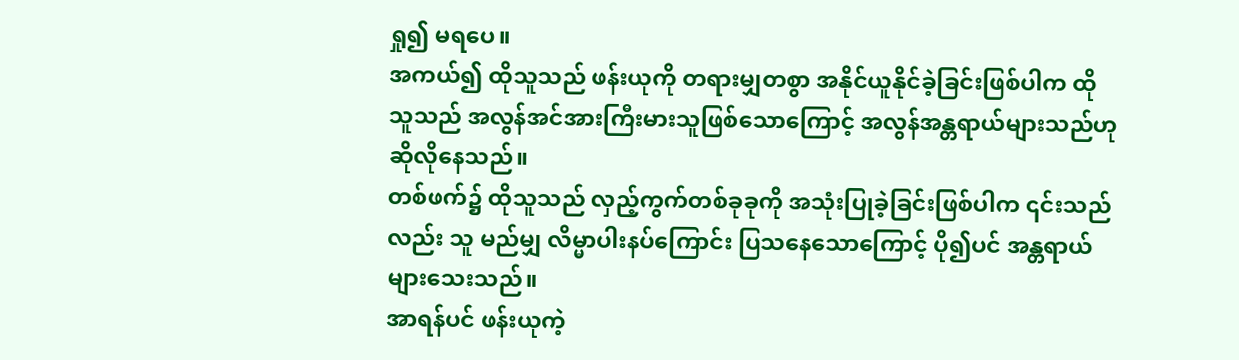ရှု၍ မရပေ။
အကယ်၍ ထိုသူသည် ဖန်းယုကို တရားမျှတစွာ အနိုင်ယူနိုင်ခဲ့ခြင်းဖြစ်ပါက ထိုသူသည် အလွန်အင်အားကြီးမားသူဖြစ်သောကြောင့် အလွန်အန္တရာယ်များသည်ဟု ဆိုလိုနေသည်။
တစ်ဖက်၌ ထိုသူသည် လှည့်ကွက်တစ်ခုခုကို အသုံးပြုခဲ့ခြင်းဖြစ်ပါက ၎င်းသည်လည်း သူ မည်မျှ လိမ္မာပါးနပ်ကြောင်း ပြသနေသောကြောင့် ပို၍ပင် အန္တရာယ်များသေးသည်။
အာရန်ပင် ဖန်းယုကဲ့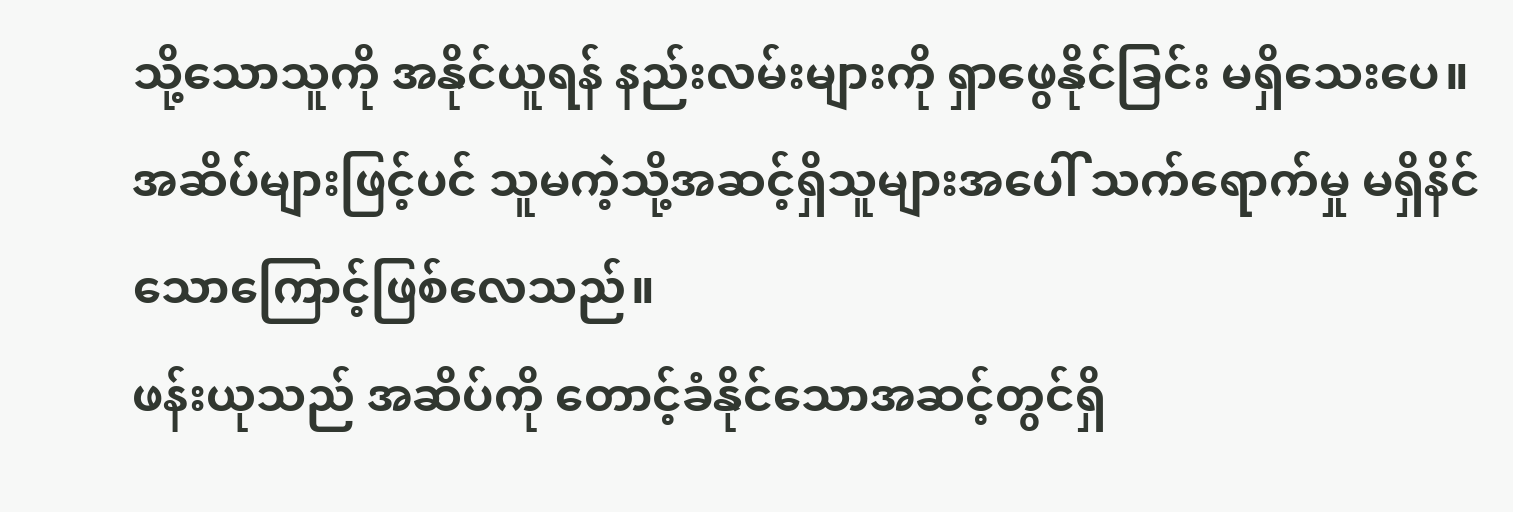သို့သောသူကို အနိုင်ယူရန် နည်းလမ်းများကို ရှာဖွေနိုင်ခြင်း မရှိသေးပေ။
အဆိပ်များဖြင့်ပင် သူမကဲ့သို့အဆင့်ရှိသူများအပေါ် သက်ရောက်မှု မရှိနိင်သောကြောင့်ဖြစ်လေသည်။
ဖန်းယုသည် အဆိပ်ကို တောင့်ခံနိုင်သောအဆင့်တွင်ရှိ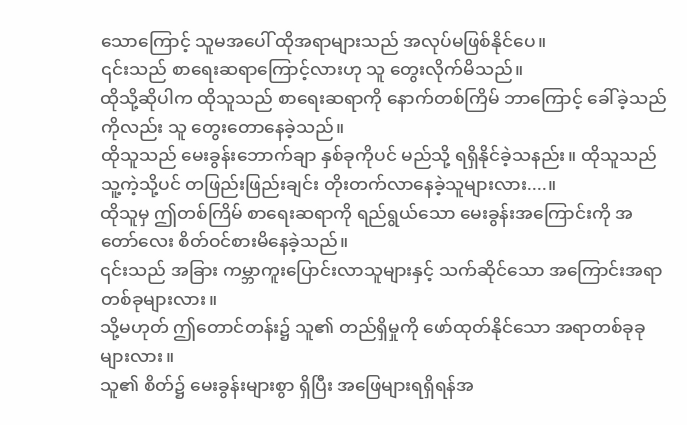သောကြောင့် သူမအပေါ် ထိုအရာများသည် အလုပ်မဖြစ်နိုင်ပေ။
၎င်းသည် စာရေးဆရာကြောင့်လားဟု သူ တွေးလိုက်မိသည်။
ထိုသို့ဆိုပါက ထိုသူသည် စာရေးဆရာကို နောက်တစ်ကြိမ် ဘာကြောင့် ခေါ်ခဲ့သည်ကိုလည်း သူ တွေးတောနေခဲ့သည်။
ထိုသူသည် မေးခွန်းဘောက်ချာ နှစ်ခုကိုပင် မည်သို့ ရရှိနိုင်ခဲ့သနည်း။ ထိုသူသည် သူ့ကဲ့သို့ပင် တဖြည်းဖြည်းချင်း တိုးတက်လာနေခဲ့သူများလား....။
ထိုသူမှ ဤတစ်ကြိမ် စာရေးဆရာကို ရည်ရွယ်သော မေးခွန်းအကြောင်းကို အတော်လေး စိတ်ဝင်စားမိနေခဲ့သည်။
၎င်းသည် အခြား ကမ္ဘာကူးပြောင်းလာသူများနှင့် သက်ဆိုင်သော အကြောင်းအရာတစ်ခုများလား။
သို့မဟုတ် ဤတောင်တန်း၌ သူ၏ တည်ရှိမှုကို ဖော်ထုတ်နိုင်သော အရာတစ်ခုခုများလား။
သူ၏ စိတ်၌ မေးခွန်းများစွာ ရှိပြီး အဖြေများရရှိရန်အ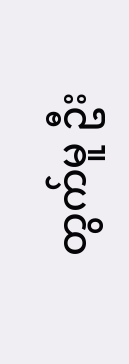တွက်မူ ဦး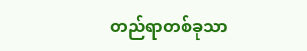တည်ရာတစ်ခုသာ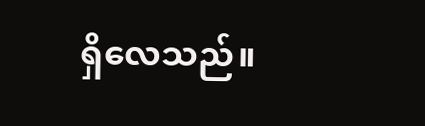ရှိလေသည်။